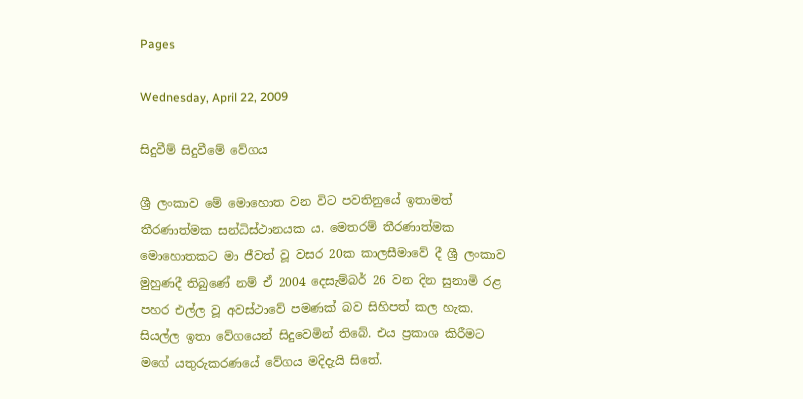Pages

Wednesday, April 22, 2009

සිදුවීම් සිදුවීමේ වේගය

ශ්‍රී ලංකාව මේ මොහොත වන විට පවතිනුයේ ඉතාමත් තීරණාත්මක සන්ධිස්ථානයක ය. මෙතරම් තීරණාත්මක මොහොතකට මා ජීවත් වූ වසර 20ක කාලසීමාවේ දී ශ්‍රී ලංකාව මුහුණදී තිබුණේ නම් ඒ 2004 දෙසැම්බර් 26 වන දින සුනාමි රළ පහර එල්ල වූ අවස්ථාවේ පමණක් බව සිහිපත් කල හැක. සියල්ල ඉතා වේගයෙන් සිදුවෙමින් තිබේ. එය ප්‍රකාශ කිරීමට මගේ යතුරුකරණයේ වේගය මදිදැයි සිතේ.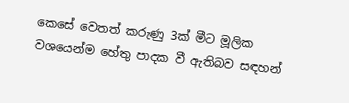කෙසේ වෙතත් කරුණු 3ක් මීට මූලික වශයෙන්ම හේතු පාදක වී ඇතිබව සඳහන්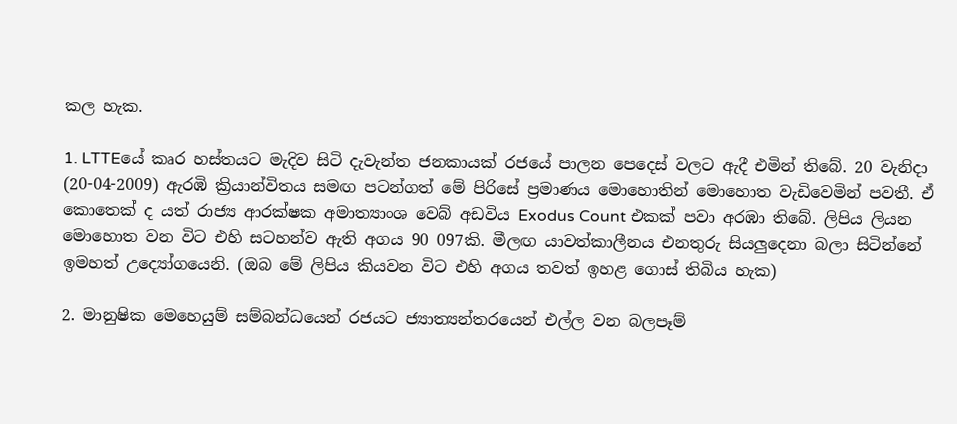කල හැක.

1. LTTEයේ කෘර හස්තයට මැදිව සිටි දැවැන්ත ජනකායක් රජයේ පාලන පෙදෙස් වලට ඇදී එමින් තිබේ. 20 වැනිදා (20-04-2009) ඇරඹි ක්‍රියාන්විතය සමඟ පටන්ගත් මේ පිරිසේ ප්‍රමාණය මොහොතින් මොහොත වැඩිවෙමින් පවතී. ඒ කොතෙක් ද යත් රාජ්‍ය ආරක්ෂක අමාත්‍යාංශ වෙබ් අඩවිය Exodus Count එකක් පවා අරඹා තිබේ. ලිපිය ලියන මොහොත වන විට එහි සටහන්ව ඇති අගය 90 097කි. මීලඟ යාවත්කාලීනය එනතුරු සියලුදෙනා බලා සිටින්නේ ඉමහත් උද්‍යෝගයෙනි. (ඔබ මේ ලිපිය කියවන විට එහි අගය තවත් ඉහළ ගොස් තිබිය හැක)

2. මානුෂික මෙහෙයුම් සම්බන්ධයෙන් රජයට ජ්‍යාත්‍යන්තරයෙන් එල්ල වන බලපෑම්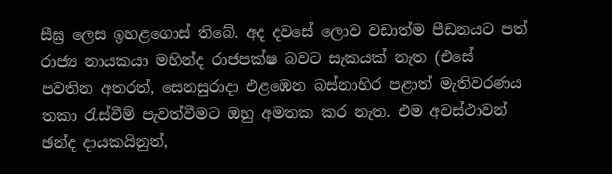සීඝ්‍ර ලෙස ඉහළගොස් තිබේ. අද දවසේ ලොව වඩාත්ම පීඩනයට පත් රාජ්‍ය නායකයා මහින්ද රාජපක්ෂ බවට සැකයක් නැත (එසේ පවතින අතරත්, සෙනසුරාදා එළඹෙන බස්නාහිර පළාත් මැතිවරණය තකා රැස්වීම් පැවත්වීමට ඔහු අමතක කර නැත. එම අවස්ථාවන් ඡන්ද දායකයිනුත්,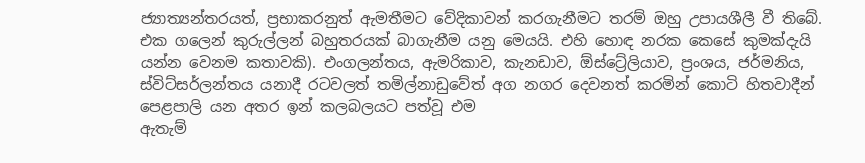ජ්‍යාත්‍යන්තරයත්, ප්‍රභාකරනුත් ඇමතීමට වේදිකාවන් කරගැනීමට තරම් ඔහු උපායශීලී වී තිබේ. එක ගලෙන් කුරුල්ලන් බහුතරයක් බාගැනීම යනු මෙයයි. එහි හොඳ නරක කෙසේ කුමක්දැයි යන්න වෙනම කතාවකි). එංගලන්තය, ඇමරිකාව, කැනඩාව, ඕස්ට්‍රේලියාව, ප්‍රංශය, ජර්මනිය, ස්විට්සර්ලන්තය යනාදී රටවලත් තමිල්නාඩුවේත් අග නගර දෙවනත් කරමින් කොටි හිතවාදීන් පෙළපාලි යන අතර ඉන් කලබලයට පත්වූ එම
ඇතැම්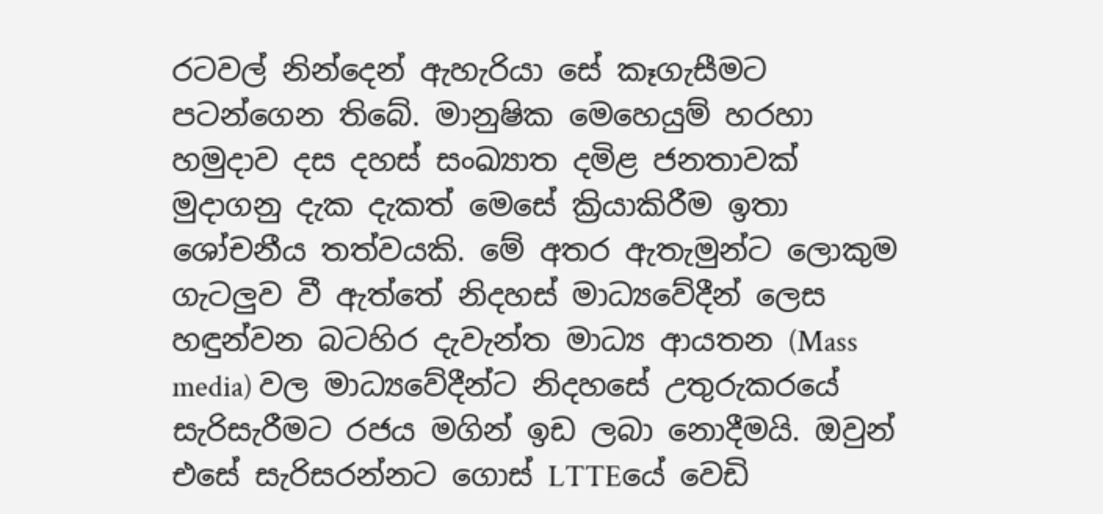රටවල් නින්දෙන් ඇහැරියා සේ කෑගැසීමට පටන්ගෙන තිබේ. මානුෂික මෙහෙයුම් හරහා හමුදාව දස දහස් සංඛ්‍යාත දමිළ ජනතාවක් මුදාගනු දැක දැකත් මෙසේ ක්‍රියාකිරීම ඉතා ශෝචනීය තත්වයකි. මේ අතර ඇතැමුන්ට ලොකුම ගැටලුව වී ඇත්තේ නිදහස් මාධ්‍යවේදීන් ලෙස හඳුන්වන බටහිර දැවැන්ත මාධ්‍ය ආයතන (Mass media) වල මාධ්‍යවේදීන්ට නිදහසේ උතුරුකරයේ සැරිසැරීමට රජය මගින් ඉඩ ලබා නොදීමයි. ඔවුන් එසේ සැරිසරන්නට ගොස් LTTEයේ වෙඩි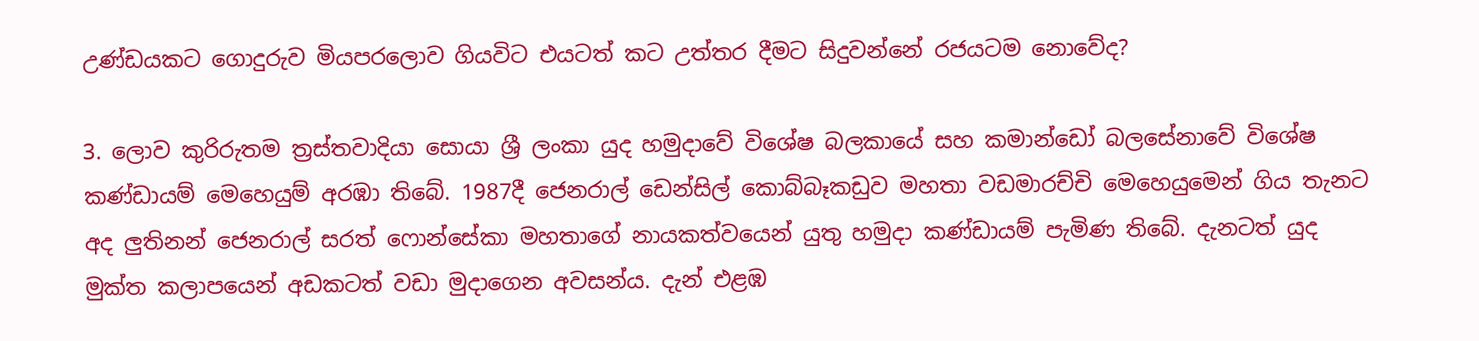උණ්ඩයකට ගොදුරුව මියපරලොව ගියවිට එයටත් කට උත්තර දීමට සිදුවන්නේ රජයටම නොවේද?

3. ලොව කුරිරුතම ත්‍රස්තවාදියා සොයා ශ්‍රී ලංකා යුද හමුදාවේ විශේෂ බලකායේ සහ කමාන්ඩෝ බලසේනාවේ විශේෂ කණ්ඩායම් මෙහෙයුම් අරඹා තිබේ. 1987දී ජෙනරාල් ඩෙන්සිල් කොබ්බෑකඩුව මහතා වඩමාරච්චි මෙහෙයුමෙන් ගිය තැනට අද ලුතිනන් ජෙනරාල් සරත් ෆොන්සේකා මහතාගේ නායකත්වයෙන් යුතු හමුදා කණ්ඩායම් පැමිණ තිබේ. දැනටත් යුද මුක්ත කලාපයෙන් අඩකටත් වඩා මුදාගෙන අවසන්ය. දැන් එළඹ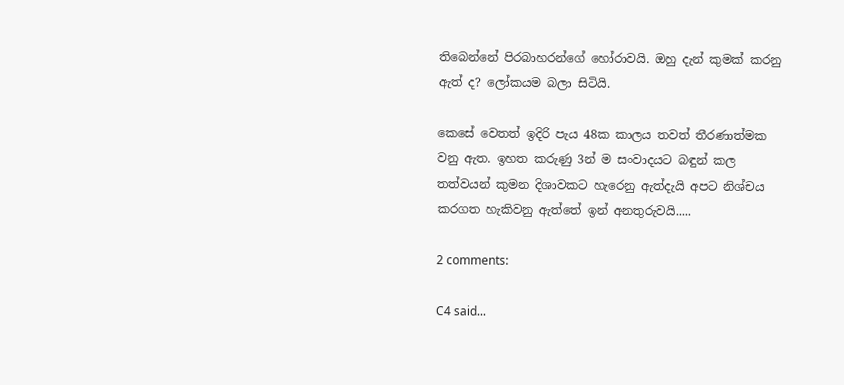තිබෙන්නේ පිරබාහරන්ගේ හෝරාවයි. ඔහු දැන් කුමක් කරනු ඇත් ද? ලෝකයම බලා සිටියි.

කෙසේ වෙතත් ඉදිරි පැය 48ක කාලය තවත් තීරණාත්මක වනු ඇත. ඉහත කරුණු 3න් ම සංවාදයට බඳුන් කල තත්වයන් කුමන දිශාවකට හැරෙනු ඇත්දැයි අපට නිශ්චය කරගත හැකිවනු ඇත්තේ ඉන් අනතුරුවයි.....

2 comments:

C4 said...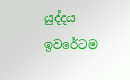යුද්දය ඉවරේටම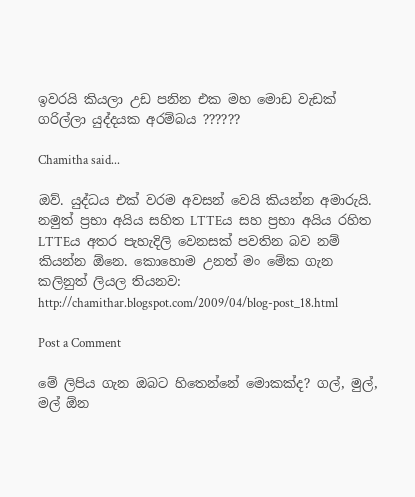ඉවරයි කියලා උඩ පනින එක මහ මොඩ වැඩක් ගරිල්ලා යුද්දයක අරම්බය ??????

Chamitha said...

ඔව්. යුද්ධය එක් වරම අවසන් වෙයි කියන්න අමාරුයි. නමුත් ප්‍රභා අයිය සහිත LTTEය සහ ප්‍රභා අයිය රහිත LTTEය අතර පැහැදිලි වෙනසක් පවතින බව නම් කියන්න ඕනෙ. කොහොම උනත් මං මේක ගැන කලිනුත් ලියල තියනව: http://chamithar.blogspot.com/2009/04/blog-post_18.html

Post a Comment

මේ ලිපිය ගැන ඔබට හිතෙන්නේ මොකක්ද? ගල්, මුල්, මල් ඕන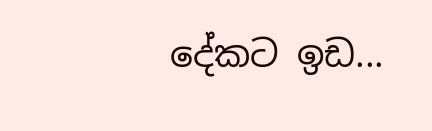දේකට ඉඩ...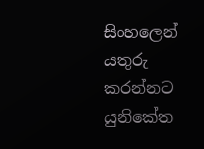සිංහලෙන් යතුරු කරන්නට යුනිකේත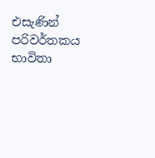එසැණින් පරිවර්තකය භාවිතා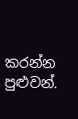කරන්න පුළුවන්.